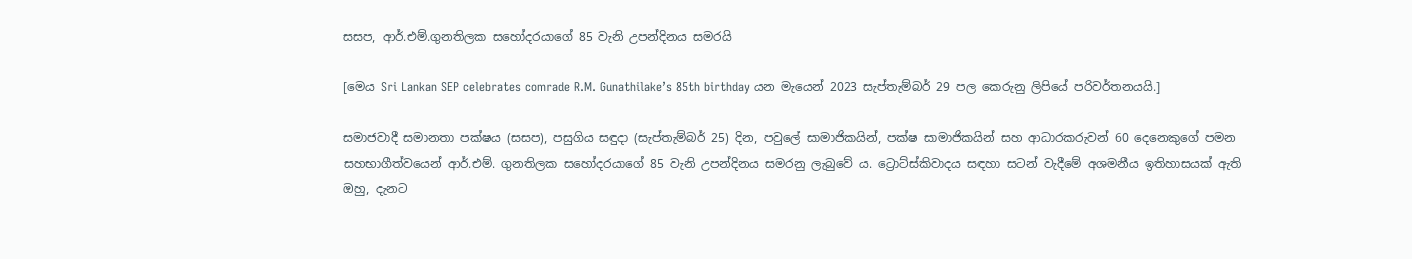සසප, ආර්.එම්.ගුනතිලක සහෝදරයාගේ 85 වැනි උපන්දිනය සමරයි

[මෙය Sri Lankan SEP celebrates comrade R.M. Gunathilake’s 85th birthday යන මැයෙන් 2023 සැප්තැම්බර් 29 පල කෙරුනු ලිපියේ පරිවර්තනයයි.]

සමාජවාදී සමානතා පක්ෂය (සසප), පසුගිය සඳුදා (සැප්තැම්බර් 25) දින, පවුලේ සාමාජිකයින්, පක්ෂ සාමාජිකයින් සහ ආධාරකරුවන් 60 දෙනෙකුගේ පමන සහභාගීත්වයෙන් ආර්.එම්. ගුනතිලක සහෝදරයාගේ 85 වැනි උපන්දිනය සමරනු ලැබුවේ ය. ට්‍රොට්ස්කිවාදය සඳහා සටන් වැදීමේ අශමනීය ඉතිහාසයක් ඇති ඔහු, දැනට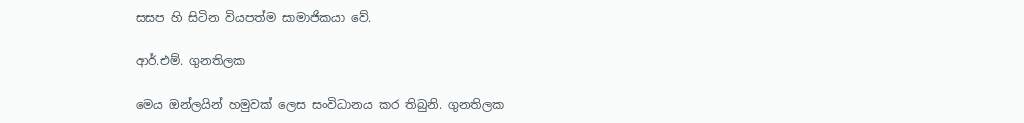සසප හි සිටින වියපත්ම සාමාජිකයා වේ.

ආර්.එම්. ගුනතිලක

මෙය ඔන්ලයින් හමුවක් ලෙස සංවිධානය කර තිබුනි. ගුනතිලක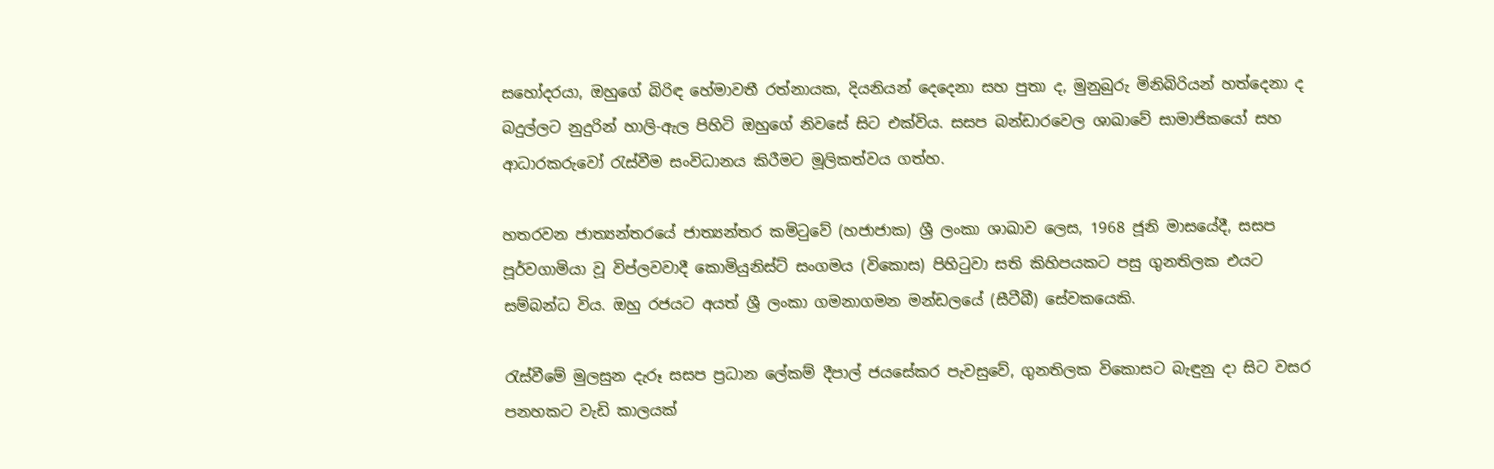සහෝදරයා, ඔහුගේ බිරිඳ හේමාවතී රත්නායක, දියනියන් දෙදෙනා සහ පුතා ද, මුනුබුරු මිනිබිරියන් හත්දෙනා ද බදුල්ලට නුදුරින් හාලි-ඇල පිහිටි ඔහුගේ නිවසේ සිට එක්විය. සසප බන්ඩාරවෙල ශාඛාවේ සාමාජිකයෝ සහ ආධාරකරුවෝ රැස්වීම සංවිධානය කිරීමට මූලිකත්වය ගත්හ.

හතරවන ජාත්‍යන්තරයේ ජාත්‍යන්තර කමිටුවේ (හජාජාක) ශ්‍රී ලංකා ශාඛාව ලෙස, 1968 ජූනි මාසයේදී, සසප පූර්වගාමියා වූ විප්ලවවාදී කොමියුනිස්ට් සංගමය (විකොස) පිහිටුවා සති කිහිපයකට පසු ගුනතිලක එයට සම්බන්ධ විය. ඔහු රජයට අයත් ශ්‍රී ලංකා ගමනාගමන මන්ඩලයේ (සීටීබී) සේවකයෙකි.

රැස්වීමේ මුලසුන දැරූ සසප ප්‍රධාන ලේකම් දීපාල් ජයසේකර පැවසුවේ, ගුනතිලක විකොසට බැඳුනු දා සිට වසර පනහකට වැඩි කාලයක්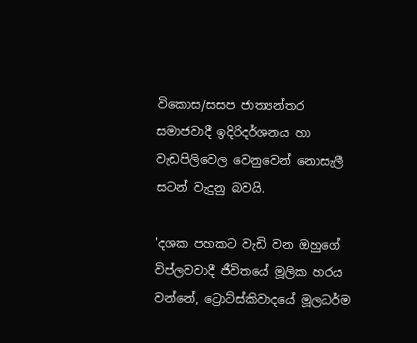විකොස/සසප ජාත්‍යන්තර සමාජවාදී ඉදිරිදර්ශනය හා වැඩපිලිවෙල වෙනුවෙන් නොසැලී සටන් වැදුනු බවයි.

'දශක පහකට වැඩි වන ඔහුගේ විප්ලවවාදී ජීවිතයේ මූලික හරය වන්නේ, ට්‍රොට්ස්කිවාදයේ මූලධර්ම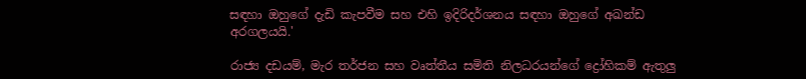සඳහා ඔහුගේ දැඩි කැපවීම සහ එහි ඉදිරිදර්ශනය සඳහා ඔහුගේ අඛන්ඩ අරගලයයි.'

රාජ්‍ය දඩයම්, මැර තර්ජන සහ වෘත්තීය සමිති නිලධරයන්ගේ ද්‍රෝහිකම් ඇතුලු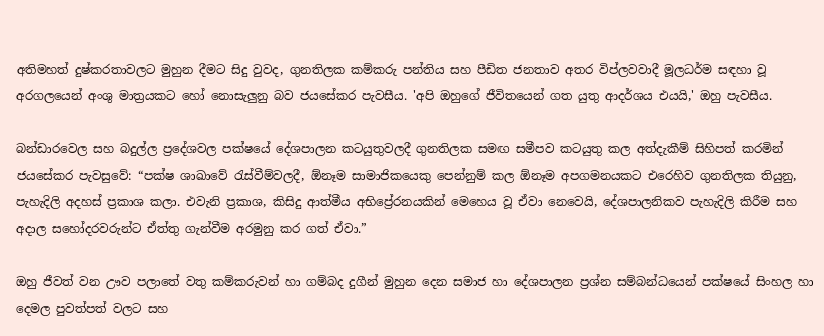අතිමහත් දුෂ්කරතාවලට මුහුන දීමට සිදු වුවද, ගුනතිලක කම්කරු පන්තිය සහ පීඩිත ජනතාව අතර විප්ලවවාදී මූලධර්ම සඳහා වූ අරගලයෙන් අංශු මාත්‍රයකට හෝ නොසැලුනු බව ජයසේකර පැවසීය. 'අපි ඔහුගේ ජීවිතයෙන් ගත යුතු ආදර්ශය එයයි,' ඔහු පැවසීය.

බන්ඩාරවෙල සහ බදුල්ල ප්‍රදේශවල පක්ෂයේ දේශපාලන කටයුතුවලදී ගුනතිලක සමඟ සමීපව කටයුතු කල අත්දැකීම් සිහිපත් කරමින් ජයසේකර පැවසුවේ: “පක්ෂ ශාඛාවේ රැස්වීම්වලදී, ඕනෑම සාමාජිකයෙකු පෙන්නුම් කල ඕනෑම අපගමනයකට එරෙහිව ගුනතිලක තියුනු, පැහැදිලි අදහස් ප්‍රකාශ කලා. එවැනි ප්‍රකාශ, කිසිදු ආත්මීය අභිප්‍රේරනයකින් මෙහෙය වූ ඒවා නෙවෙයි, දේශපාලනිකව පැහැදිලි කිරීම සහ අදාල සහෝදරවරුන්ට ඒත්තු ගැන්වීම අරමුනු කර ගත් ඒවා.”

ඔහු ජීවත් වන ඌව පලාතේ වතු කම්කරුවන් හා ගම්බද දුගීන් මුහුන දෙන සමාජ හා දේශපාලන ප්‍රශ්න සම්බන්ධයෙන් පක්ෂයේ සිංහල හා දෙමල පුවත්පත් වලට සහ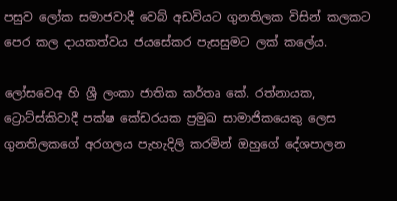පසුව ලෝක සමාජවාදී වෙබ් අඩවියට ගුනතිලක විසින් කලකට පෙර කල දායකත්වය ජයසේකර පැසසුමට ලක් කලේය.

ලෝසවෙඅ හි ශ්‍රී ලංකා ජාතික කර්තෘ කේ. රත්නායක, ට්‍රොට්ස්කිවාදී පක්ෂ කේඩරයක ප්‍රමුඛ සාමාජිකයෙකු ලෙස ගුනතිලකගේ අරගලය පැහැදිලි කරමින් ඔහුගේ දේශපාලන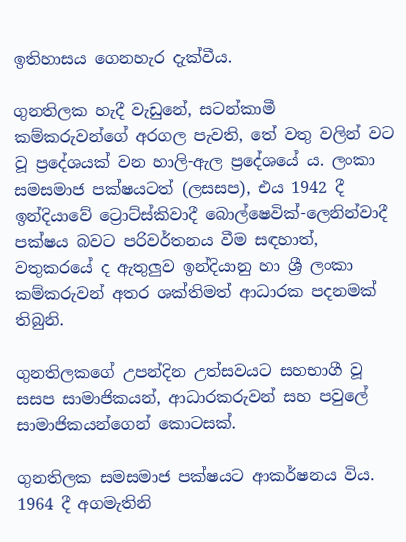ඉතිහාසය ගෙනහැර දැක්වීය.

ගුනතිලක හැදී වැඩුනේ, සටන්කාමී කම්කරුවන්ගේ අරගල පැවති, තේ වතු වලින් වට වූ ප්‍රදේශයක් වන හාලි-ඇල ප්‍රදේශයේ ය. ලංකා සමසමාජ පක්ෂයටත් (ලසසප), එය 1942 දී ඉන්දියාවේ ට්‍රොට්ස්කිවාදී බොල්ෂෙවික්-ලෙනින්වාදී පක්ෂය බවට පරිවර්තනය වීම සඳහාත්, වතුකරයේ ද ඇතුලුව ඉන්දියානු හා ශ්‍රී ලංකා කම්කරුවන් අතර ශක්තිමත් ආධාරක පදනමක් තිබුනි.

ගුනතිලකගේ උපන්දින උත්සවයට සහභාගී වූ සසප සාමාජිකයන්, ආධාරකරුවන් සහ පවුලේ සාමාජිකයන්ගෙන් කොටසක්.

ගුනතිලක සමසමාජ පක්ෂයට ආකර්ෂනය විය. 1964 දී අගමැතිනි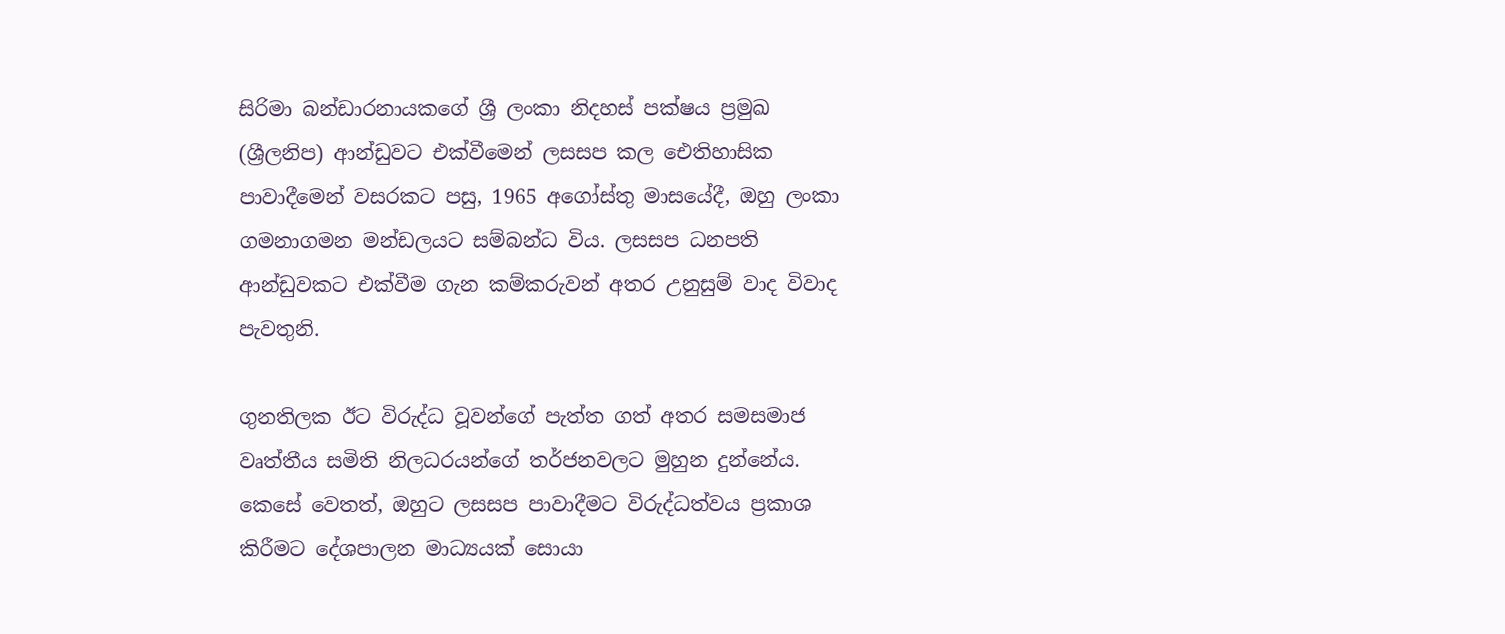සිරිමා බන්ඩාරනායකගේ ශ්‍රී ලංකා නිදහස් පක්ෂය ප්‍රමුඛ (ශ්‍රීලනිප) ආන්ඩුවට එක්වීමෙන් ලසසප කල ඓතිහාසික පාවාදීමෙන් වසරකට පසු, 1965 අගෝස්තු මාසයේදී, ඔහු ලංකා ගමනාගමන මන්ඩලයට සම්බන්ධ විය. ලසසප ධනපති ආන්ඩුවකට එක්වීම ගැන කම්කරුවන් අතර උනුසුම් වාද විවාද පැවතුනි.

ගුනතිලක ඊට විරුද්ධ වූවන්ගේ පැත්ත ගත් අතර සමසමාජ වෘත්තීය සමිති නිලධරයන්ගේ තර්ජනවලට මුහුන දුන්නේය. කෙසේ වෙතත්, ඔහුට ලසසප පාවාදීමට විරුද්ධත්වය ප්‍රකාශ කිරීමට දේශපාලන මාධ්‍යයක් සොයා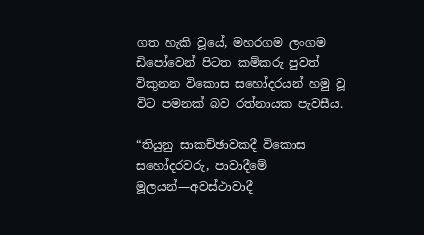ගත හැකි වූයේ, මහරගම ලංගම ඩිපෝවෙන් පිටත කම්කරු පුවත් විකුනන විකොස සහෝදරයන් හමු වූ විට පමනක් බව රත්නායක පැවසීය.

“තියුනු සාකච්ඡාවකදී විකොස සහෝදරවරු, පාවාදීමේ මූලයන්—අවස්ථාවාදී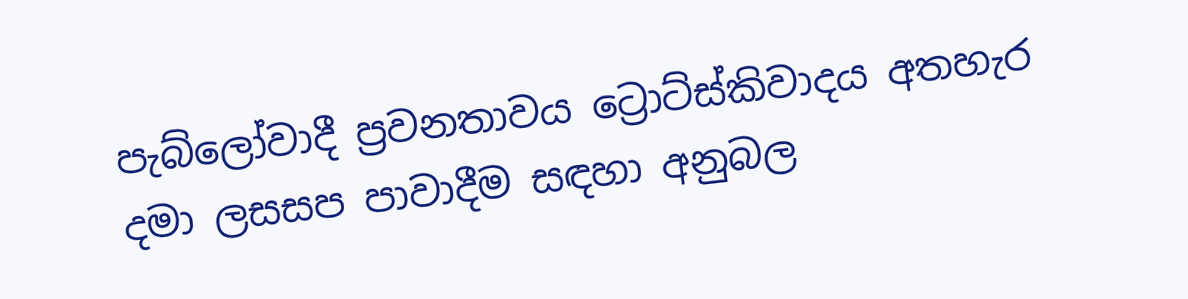පැබ්ලෝවාදී ප්‍රවනතාවය ට්‍රොට්ස්කිවාදය අතහැර දමා ලසසප පාවාදීම සඳහා අනුබල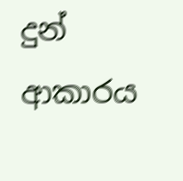දුන් ආකාරය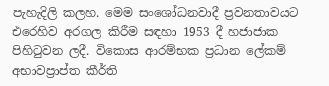පැහැදිලි කලහ. මෙම සංශෝධනවාදී ප්‍රවනතාවයට එරෙහිව අරගල කිරීම සඳහා 1953 දී හජාජාක පිහිටුවන ලදී. විකොස ආරම්භක ප්‍රධාන ලේකම් අභාවප්‍රාප්ත කීර්ති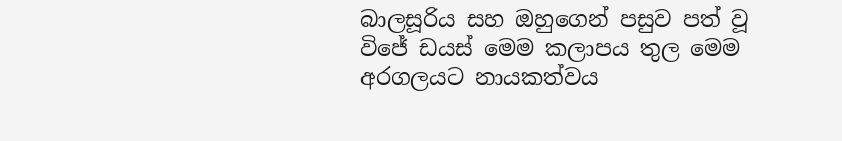බාලසූරිය සහ ඔහුගෙන් පසුව පත් වූ විජේ ඩයස් මෙම කලාපය තුල මෙම අරගලයට නායකත්වය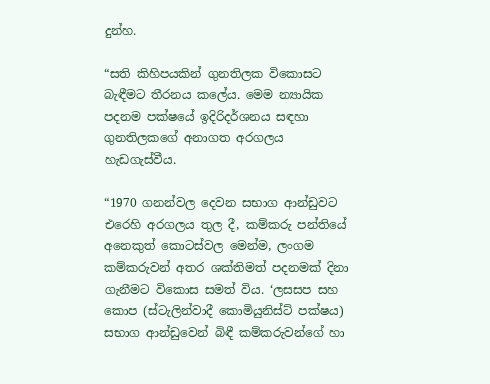දුන්හ.

“සති කිහිපයකින් ගුනතිලක විකොසට බැඳීමට තීරනය කලේය. මෙම න්‍යායික පදනම පක්ෂයේ ඉදිරිදර්ශනය සඳහා ගුනතිලකගේ අනාගත අරගලය හැඩගැස්වීය.

“1970 ගනන්වල දෙවන සභාග ආන්ඩුවට එරෙහි අරගලය තුල දී, කම්කරු පන්තියේ අනෙකුත් කොටස්වල මෙන්ම, ලංගම කම්කරුවන් අතර ශක්තිමත් පදනමක් දිනා ගැනීමට විකොස සමත් විය. ‘ලසසප සහ කොප (ස්ටැලින්වාදී කොමියුනිස්ට් පක්ෂය) සභාග ආන්ඩුවෙන් බිඳී කම්කරුවන්ගේ හා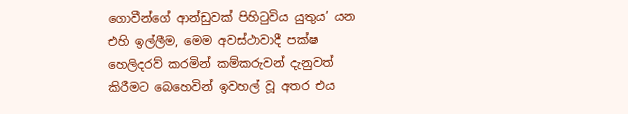ගොවීන්ගේ ආන්ඩුවක් පිහිටුවිය යුතුය’ යන එහි ඉල්ලීම, මෙම අවස්ථාවාදී පක්ෂ හෙලිදරව් කරමින් කම්කරුවන් දැනුවත් කිරීමට බෙහෙවින් ඉවහල් වූ අතර එය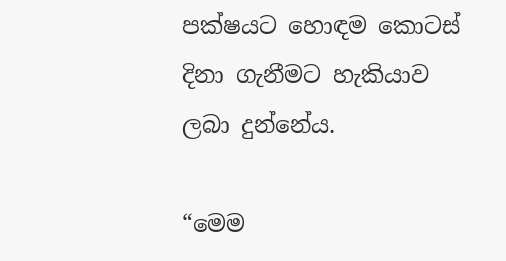පක්ෂයට හොඳම කොටස් දිනා ගැනීමට හැකියාව ලබා දුන්නේය.

“මෙම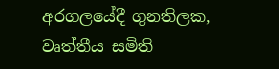අරගලයේදී ගුනතිලක, වෘත්තීය සමිති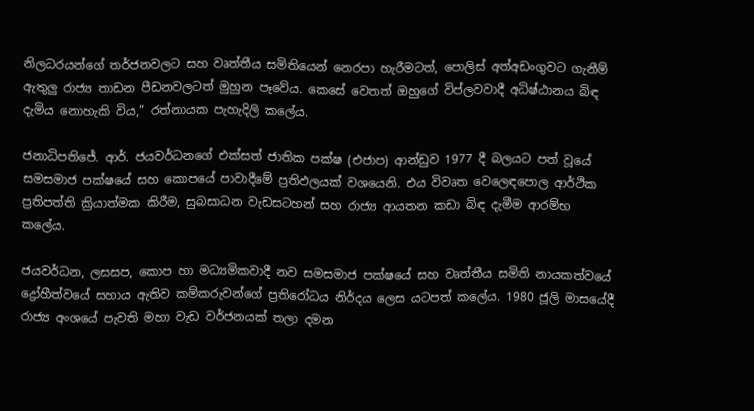නිලධරයන්ගේ තර්ජනවලට සහ වෘත්තීය සමිතියෙන් නෙරපා හැරීමටත්, පොලිස් අත්අඩංගුවට ගැනීම් ඇතුලු රාජ්‍ය තාඩන පීඩනවලටත් මුහුන පෑවේය. කෙසේ වෙතත් ඔහුගේ විප්ලවවාදී අධිෂ්ඨානය බිඳ දැමිය නොහැකි විය,” රත්නායක පැහැදිලි කලේය.

ජනාධිපතිජේ. ආර්. ජයවර්ධනගේ එක්සත් ජාතික පක්ෂ (එජාප) ආන්ඩුව 1977 දී බලයට පත් වූයේ සමසමාජ පක්ෂයේ සහ කොපයේ පාවාදීමේ ප්‍රතිඵලයක් වශයෙනි. එය විවෘත වෙලෙඳපොල ආර්ථික ප්‍රතිපත්ති ක්‍රියාත්මක කිරීම, සුබසාධන වැඩසටහන් සහ රාජ්‍ය ආයතන කඩා බිඳ දැමීම ආරම්භ කලේය.

ජයවර්ධන, ලසසප, කොප හා මධ්‍යමිකවාදී නව සමසමාජ පක්ෂයේ සහ වෘත්තීය සමිති නායකත්වයේ ද්‍රෝහීත්වයේ සහාය ඇතිව කම්කරුවන්ගේ ප්‍රතිරෝධය නිර්දය ලෙස යටපත් කලේය. 1980 ජූලි මාසයේදී රාජ්‍ය අංශයේ පැවති මහා වැඩ වර්ජනයක් තලා දමන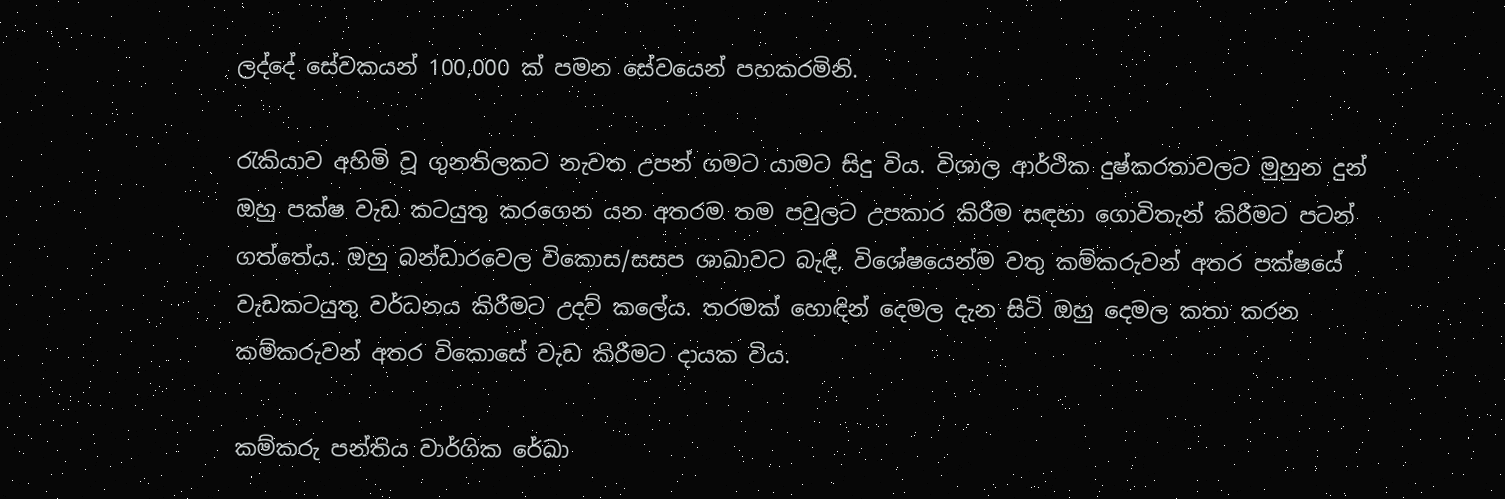ලද්දේ සේවකයන් 100,000 ක් පමන සේවයෙන් පහකරමිනි.

රැකියාව අහිමි වූ ගුනතිලකට නැවත උපන් ගමට යාමට සිදු විය. විශාල ආර්ථික දුෂ්කරතාවලට මුහුන දුන් ඔහු පක්ෂ වැඩ කටයුතු කරගෙන යන අතරම තම පවුලට උපකාර කිරීම සඳහා ගොවිතැන් කිරීමට පටන් ගත්තේය. ඔහු බන්ඩාරවෙල විකොස/සසප ශාඛාවට බැඳී, විශේෂයෙන්ම වතු කම්කරුවන් අතර පක්ෂයේ වැඩකටයුතු වර්ධනය කිරීමට උදව් කලේය. තරමක් හොඳින් දෙමල දැන සිටි ඔහු දෙමල කතා කරන කම්කරුවන් අතර විකොසේ වැඩ කිරීමට දායක විය.

කම්කරු පන්තිය වාර්ගික රේඛා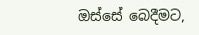ඔස්සේ බෙදීමට,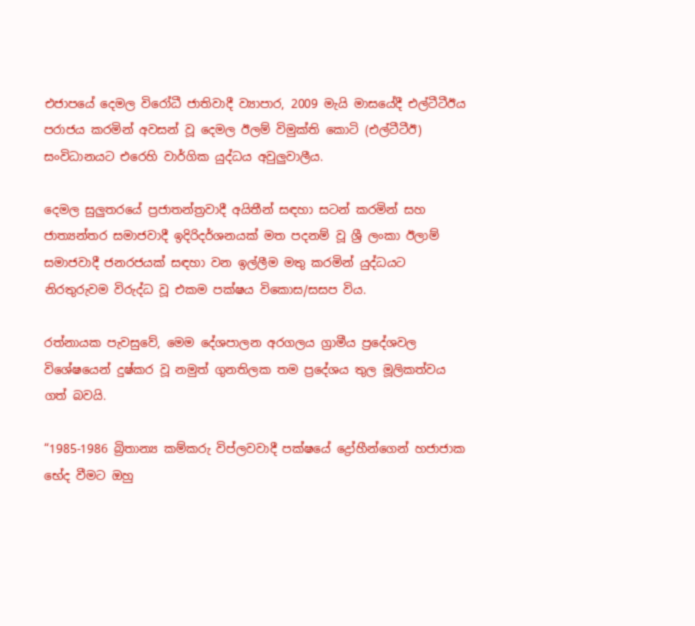එජාපයේ දෙමල විරෝධී ජාතිවාදී ව්‍යාපාර, 2009 මැයි මාසයේදී එල්ටීටීඊය පරාජය කරමින් අවසන් වූ දෙමල ඊලම් විමුක්ති කොටි (එල්ටීටීඊ) සංවිධානයට එරෙහි වාර්ගික යුද්ධය අවුලුවාලීය.

දෙමල සුලුතරයේ ප්‍රජාතන්ත්‍රවාදී අයිතීන් සඳහා සටන් කරමින් සහ ජාත්‍යන්තර සමාජවාදී ඉදිරිදර්ශනයක් මත පදනම් වූ ශ්‍රී ලංකා ඊලාම් සමාජවාදී ජනරජයක් සඳහා වන ඉල්ලීම මතු කරමින් යුද්ධයට නිරතුරුවම විරුද්ධ වූ එකම පක්ෂය විකොස/සසප විය.

රත්නායක පැවසුවේ, මෙම දේශපාලන අරගලය ග්‍රාමීය ප්‍රදේශවල විශේෂයෙන් දුෂ්කර වූ නමුත් ගුනතිලක තම ප්‍රදේශය තුල මූලිකත්වය ගත් බවයි.

“1985-1986 බ්‍රිතාන්‍ය කම්කරු විප්ලවවාදී පක්ෂයේ ද්‍රෝහීන්ගෙන් හජාජාක භේද වීමට ඔහු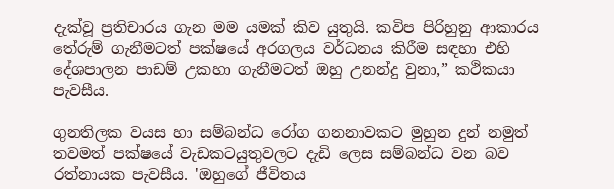දැක්වූ ප්‍රතිචාරය ගැන මම යමක් කිව යුතුයි. කවිප පිරිහුනු ආකාරය තේරුම් ගැනීමටත් පක්ෂයේ අරගලය වර්ධනය කිරීම සඳහා එහි දේශපාලන පාඩම් උකහා ගැනීමටත් ඔහු උනන්දු වුනා,” කථිකයා පැවසීය.

ගුනතිලක වයස හා සම්බන්ධ රෝග ගනනාවකට මුහුන දුන් නමුත් තවමත් පක්ෂයේ වැඩකටයුතුවලට දැඩි ලෙස සම්බන්ධ වන බව රත්නායක පැවසීය. 'ඔහුගේ ජීවිතය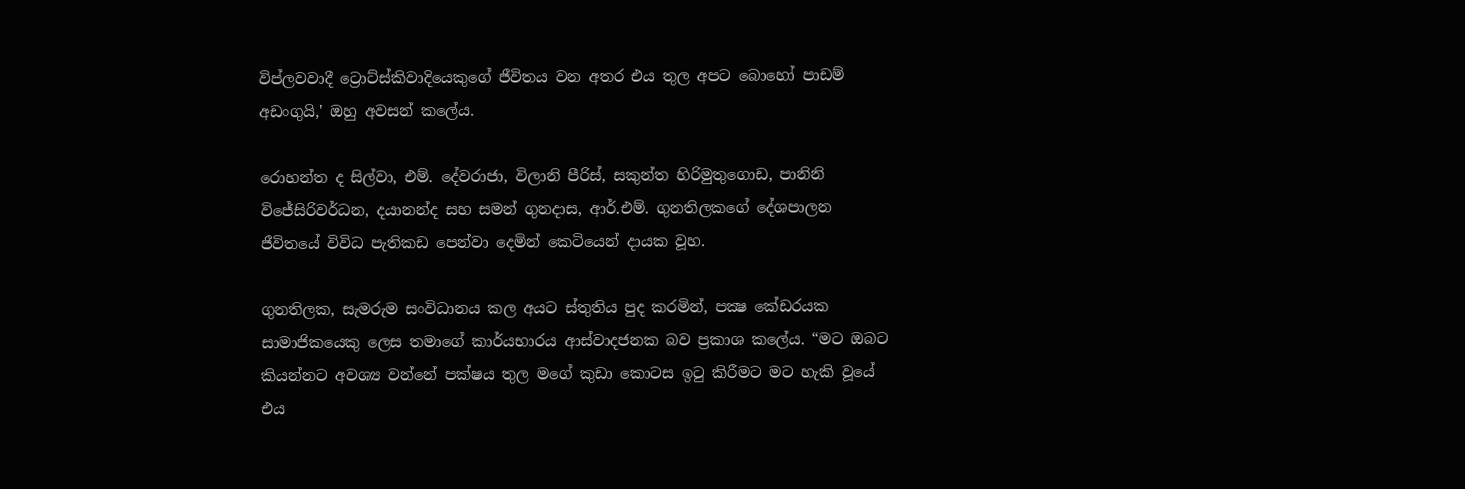විප්ලවවාදී ට්‍රොට්ස්කිවාදියෙකුගේ ජීවිතය වන අතර එය තුල අපට බොහෝ පාඩම් අඩංගුයි,' ඔහු අවසන් කලේය.

රොහන්ත ද සිල්වා, එම්. දේවරාජා, විලානි පීරිස්, සකුන්ත හිරිමුතුගොඩ, පානිනි විජේසිරිවර්ධන, දයානන්ද සහ සමන් ගුනදාස, ආර්.එම්. ගුනතිලකගේ දේශපාලන ජීවිතයේ විවිධ පැතිකඩ පෙන්වා දෙමින් කෙටියෙන් දායක වූහ.

ගුනතිලක, සැමරුම සංවිධානය කල අයට ස්තුතිය පුද කරමින්, පක්‍ෂ කේඩරයක සාමාජිකයෙකු ලෙස තමාගේ කාර්යභාරය ආස්වාදජනක බව ප්‍රකාශ කලේය. “මට ඔබට කියන්නට අවශ්‍ය වන්නේ පක්ෂය තුල මගේ කුඩා කොටස ඉටු කිරීමට මට හැකි වූයේ එය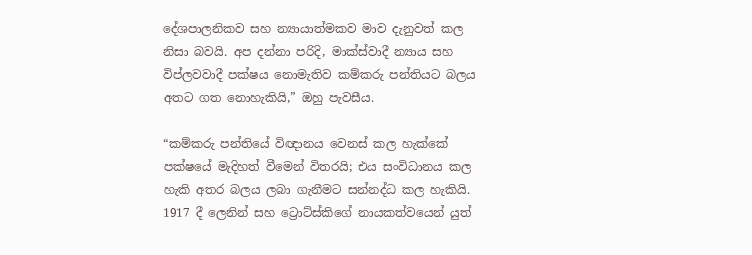දේශපාලනිකව සහ න්‍යායාත්මකව මාව දැනුවත් කල නිසා බවයි. අප දන්නා පරිදි, මාක්ස්වාදී න්‍යාය සහ විප්ලවවාදී පක්ෂය නොමැතිව කම්කරු පන්තියට බලය අතට ගත නොහැකියි,” ඔහු පැවසීය.

“කම්කරු පන්තියේ විඥානය වෙනස් කල හැක්කේ පක්ෂයේ මැදිහත් වීමෙන් විතරයි; එය සංවිධානය කල හැකි අතර බලය ලබා ගැනීමට සන්නද්ධ කල හැකියි. 1917 දී ලෙනින් සහ ට්‍රොට්ස්කිගේ නායකත්වයෙන් යුත්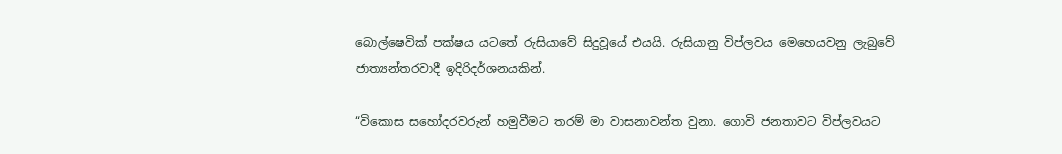බොල්ෂෙවික් පක්ෂය යටතේ රුසියාවේ සිදුවූයේ එයයි. රුසියානු විප්ලවය මෙහෙයවනු ලැබුවේ ජාත්‍යන්තරවාදී ඉදිරිදර්ශනයකින්.

“විකොස සහෝදරවරුන් හමුවීමට තරම් මා වාසනාවන්ත වුනා. ගොවි ජනතාවට විප්ලවයට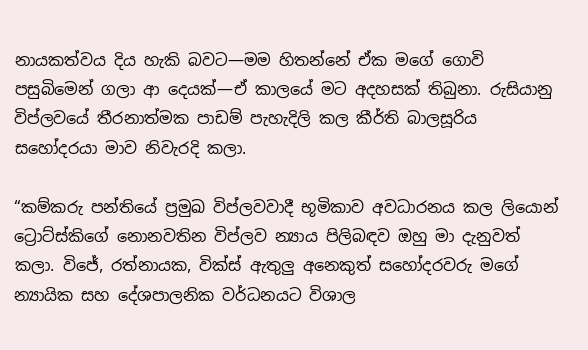නායකත්වය දිය හැකි බවට—මම හිතන්නේ ඒක මගේ ගොවි පසුබිමෙන් ගලා ආ දෙයක්—ඒ කාලයේ මට අදහසක් තිබුනා. රුසියානු විප්ලවයේ තීරනාත්මක පාඩම් පැහැදිලි කල කීර්ති බාලසූරිය සහෝදරයා මාව නිවැරදි කලා.

“කම්කරු පන්තියේ ප්‍රමුඛ විප්ලවවාදී භූමිකාව අවධාරනය කල ලියොන් ට්‍රොට්ස්කිගේ නොනවතින විප්ලව න්‍යාය පිලිබඳව ඔහු මා දැනුවත් කලා. විජේ, රත්නායක, වික්ස් ඇතුලු අනෙකුත් සහෝදරවරු මගේ න්‍යායික සහ දේශපාලනික වර්ධනයට විශාල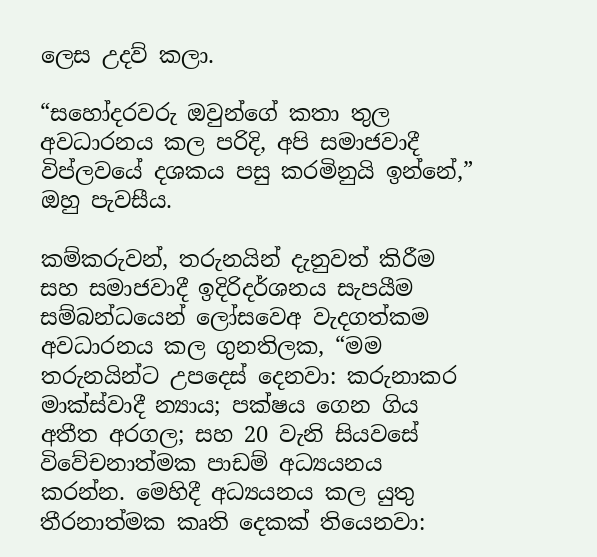ලෙස උදව් කලා.

“සහෝදරවරු ඔවුන්ගේ කතා තුල අවධාරනය කල පරිදි, අපි සමාජවාදී විප්ලවයේ දශකය පසු කරමිනුයි ඉන්නේ,” ඔහු පැවසීය.

කම්කරුවන්, තරුනයින් දැනුවත් කිරීම සහ සමාජවාදී ඉදිරිදර්ශනය සැපයීම සම්බන්ධයෙන් ලෝසවෙඅ වැදගත්කම අවධාරනය කල ගුනතිලක, “මම තරුනයින්ට උපදෙස් දෙනවා: කරුනාකර මාක්ස්වාදී න්‍යාය; පක්ෂය ගෙන ගිය අතීත අරගල; සහ 20 වැනි සියවසේ විවේචනාත්මක පාඩම් අධ්‍යයනය කරන්න. මෙහිදී අධ්‍යයනය කල යුතු තීරනාත්මක කෘති දෙකක් තියෙනවා: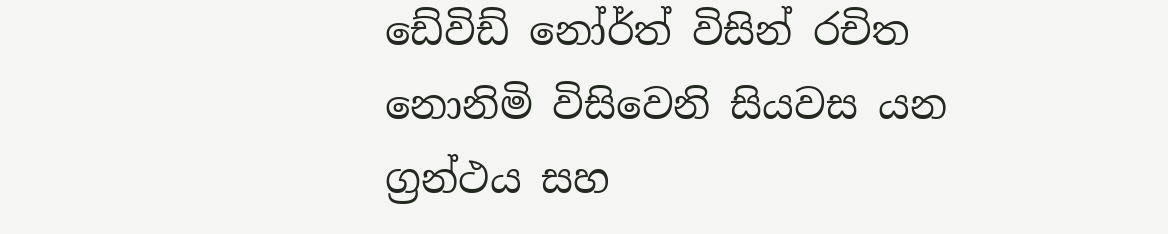ඩේවිඩ් නෝර්ත් විසින් රචිත නොනිමි විසිවෙනි සියවස යන ග්‍රන්ථය සහ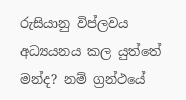රුසියානු විප්ලවය අධ්‍යයනය කල යුත්තේ මන්ද? නම් ග්‍රන්ථයේ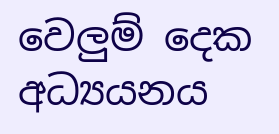වෙලුම් දෙක අධ්‍යයනය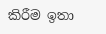කිරීම ඉතා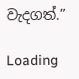වැදගත්.”

Loading